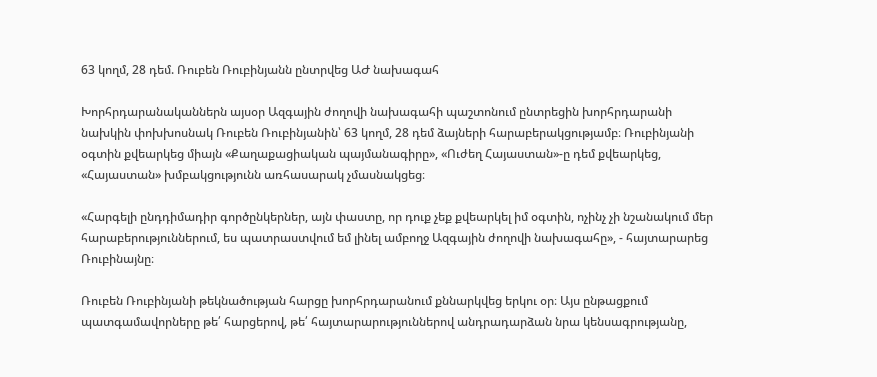63 կողմ, 28 դեմ. Ռուբեն Ռուբինյանն ընտրվեց ԱԺ նախագահ

Խորհրդարանականներն այսօր Ազգային ժողովի նախագահի պաշտոնում ընտրեցին խորհրդարանի նախկին փոխխոսնակ Ռուբեն Ռուբինյանին՝ 63 կողմ, 28 դեմ ձայների հարաբերակցությամբ։ Ռուբինյանի օգտին քվեարկեց միայն «Քաղաքացիական պայմանագիրը», «Ուժեղ Հայաստան»-ը դեմ քվեարկեց, «Հայաստան» խմբակցությունն առհասարակ չմասնակցեց։

«Հարգելի ընդդիմադիր գործընկերներ, այն փաստը, որ դուք չեք քվեարկել իմ օգտին, ոչինչ չի նշանակում մեր հարաբերություններում, ես պատրաստվում եմ լինել ամբողջ Ազգային ժողովի նախագահը», - հայտարարեց Ռուբինայնը։

Ռուբեն Ռուբինյանի թեկնածության հարցը խորհրդարանում քննարկվեց երկու օր։ Այս ընթացքում պատգամավորները թե՛ հարցերով, թե՛ հայտարարություններով անդրադարձան նրա կենսագրությանը,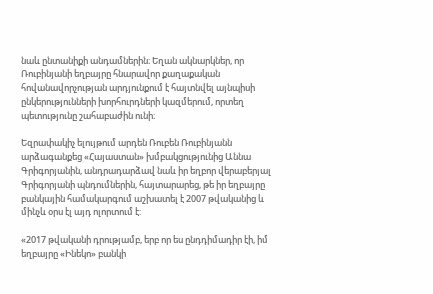նաև ընտանիքի անդամներին։ Եղան ակնարկներ, որ Ռուբինյանի եղբայրը հնարավոր քաղաքական հովանավորչության արդյունքում է հայտնվել այնպիսի ընկերությունների խորհուրդների կազմերում, որտեղ պետությունը շահաբաժին ունի։

Եզրափակիչ ելույթում արդեն Ռուբեն Ռուբինյանն արձագանքեց «Հայաստան» խմբակցությունից Աննա Գրիգորյանին, անդրադարձավ նաև իր եղբոր վերաբերյալ Գրիգորյանի պնդումներին, հայտարարեց, թե իր եղբայրը բանկային համակարգում աշխատել է 2007 թվականից և մինչև օրս էլ այդ ոլորտում է:

«2017 թվականի դրությամբ, երբ որ ես ընդդիմադիր էի, իմ եղբայրը «Ինեկո» բանկի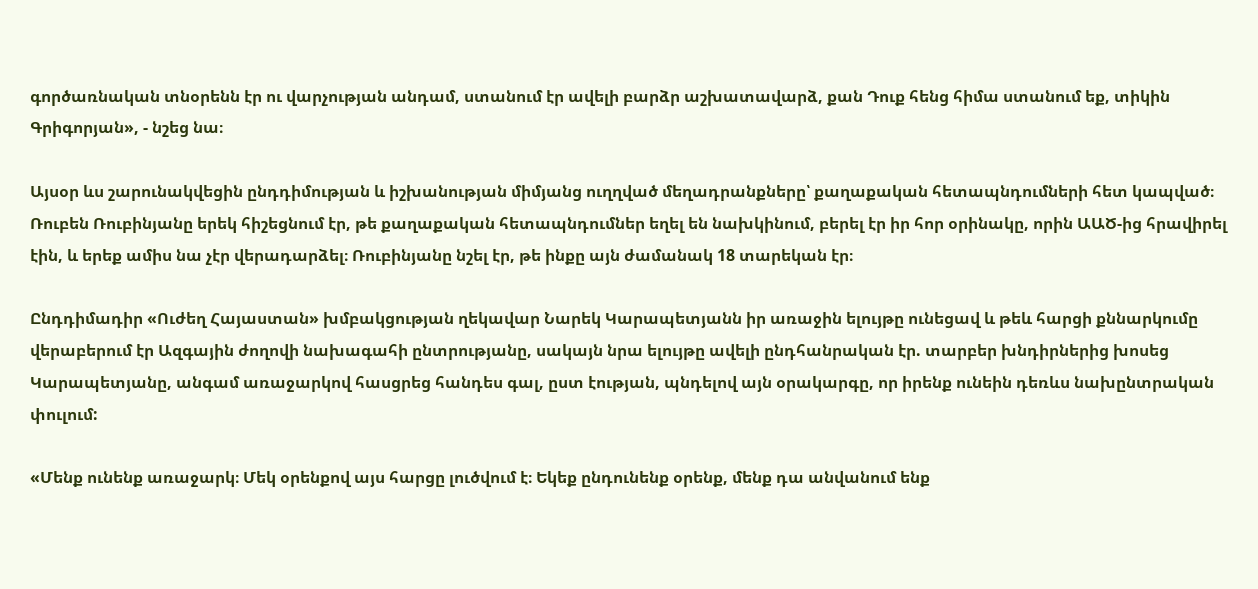գործառնական տնօրենն էր ու վարչության անդամ, ստանում էր ավելի բարձր աշխատավարձ, քան Դուք հենց հիմա ստանում եք, տիկին Գրիգորյան», - նշեց նա։

Այսօր ևս շարունակվեցին ընդդիմության և իշխանության միմյանց ուղղված մեղադրանքները՝ քաղաքական հետապնդումների հետ կապված։ Ռուբեն Ռուբինյանը երեկ հիշեցնում էր, թե քաղաքական հետապնդումներ եղել են նախկինում, բերել էր իր հոր օրինակը, որին ԱԱԾ-ից հրավիրել էին, և երեք ամիս նա չէր վերադարձել։ Ռուբինյանը նշել էր, թե ինքը այն ժամանակ 18 տարեկան էր։

Ընդդիմադիր «Ուժեղ Հայաստան» խմբակցության ղեկավար Նարեկ Կարապետյանն իր առաջին ելույթը ունեցավ և թեև հարցի քննարկումը վերաբերում էր Ազգային ժողովի նախագահի ընտրությանը, սակայն նրա ելույթը ավելի ընդհանրական էր. տարբեր խնդիրներից խոսեց Կարապետյանը, անգամ առաջարկով հասցրեց հանդես գալ, ըստ էության, պնդելով այն օրակարգը, որ իրենք ունեին դեռևս նախընտրական փուլում:

«Մենք ունենք առաջարկ։ Մեկ օրենքով այս հարցը լուծվում է։ Եկեք ընդունենք օրենք, մենք դա անվանում ենք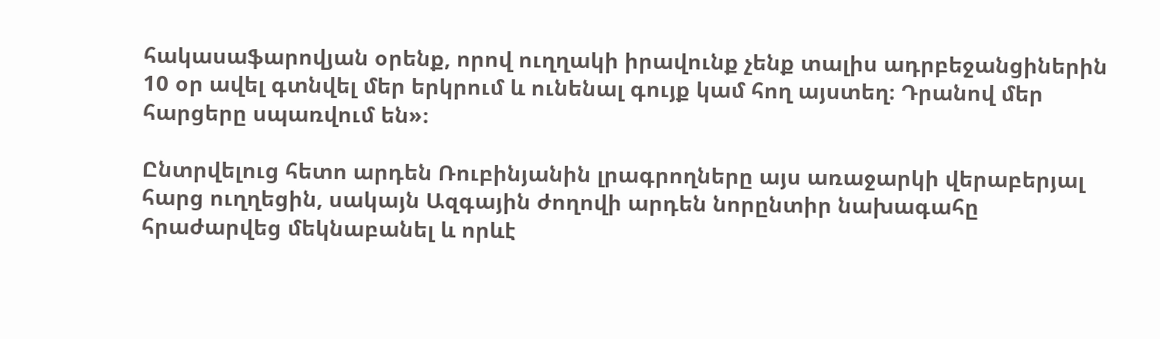հակասաֆարովյան օրենք, որով ուղղակի իրավունք չենք տալիս ադրբեջանցիներին 10 օր ավել գտնվել մեր երկրում և ունենալ գույք կամ հող այստեղ։ Դրանով մեր հարցերը սպառվում են»։

Ընտրվելուց հետո արդեն Ռուբինյանին լրագրողները այս առաջարկի վերաբերյալ հարց ուղղեցին, սակայն Ազգային ժողովի արդեն նորընտիր նախագահը հրաժարվեց մեկնաբանել և որևէ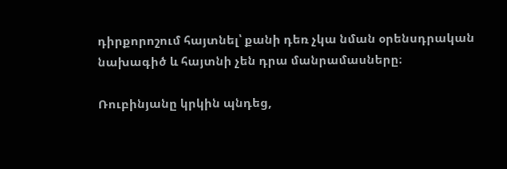դիրքորոշում հայտնել՝ քանի դեռ չկա նման օրենսդրական նախագիծ և հայտնի չեն դրա մանրամասները։

Ռուբինյանը կրկին պնդեց,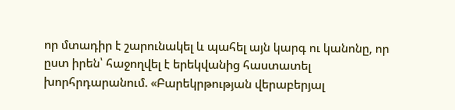որ մտադիր է շարունակել և պահել այն կարգ ու կանոնը, որ ըստ իրեն՝ հաջողվել է երեկվանից հաստատել խորհրդարանում. «Բարեկրթության վերաբերյալ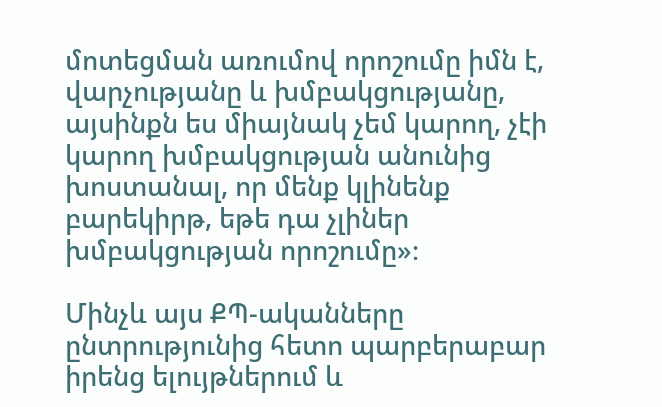մոտեցման առումով որոշումը իմն է, վարչությանը և խմբակցությանը, այսինքն ես միայնակ չեմ կարող, չէի կարող խմբակցության անունից խոստանալ, որ մենք կլինենք բարեկիրթ, եթե դա չլիներ խմբակցության որոշումը»։

Մինչև այս ՔՊ-ականները ընտրությունից հետո պարբերաբար իրենց ելույթներում և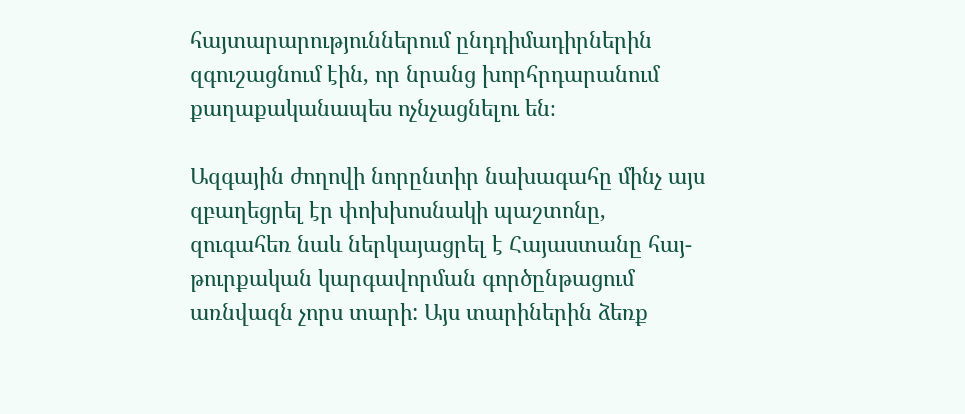հայտարարություններում ընդդիմադիրներին զգուշացնում էին, որ նրանց խորհրդարանում քաղաքականապես ոչնչացնելու են։

Ազգային ժողովի նորընտիր նախագահը մինչ այս զբաղեցրել էր փոխխոսնակի պաշտոնը, զուգահեռ նաև ներկայացրել է Հայաստանը հայ-թուրքական կարգավորման գործընթացում առնվազն չորս տարի: Այս տարիներին ձեռք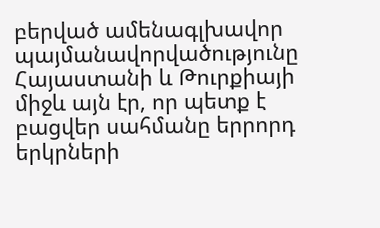բերված ամենագլխավոր պայմանավորվածությունը Հայաստանի և Թուրքիայի միջև այն էր, որ պետք է բացվեր սահմանը երրորդ երկրների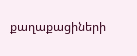քաղաքացիների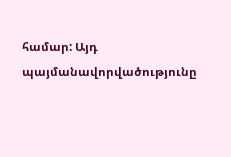համար: Այդ պայմանավորվածությունը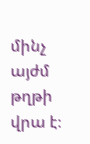մինչ այժմ թղթի վրա է։